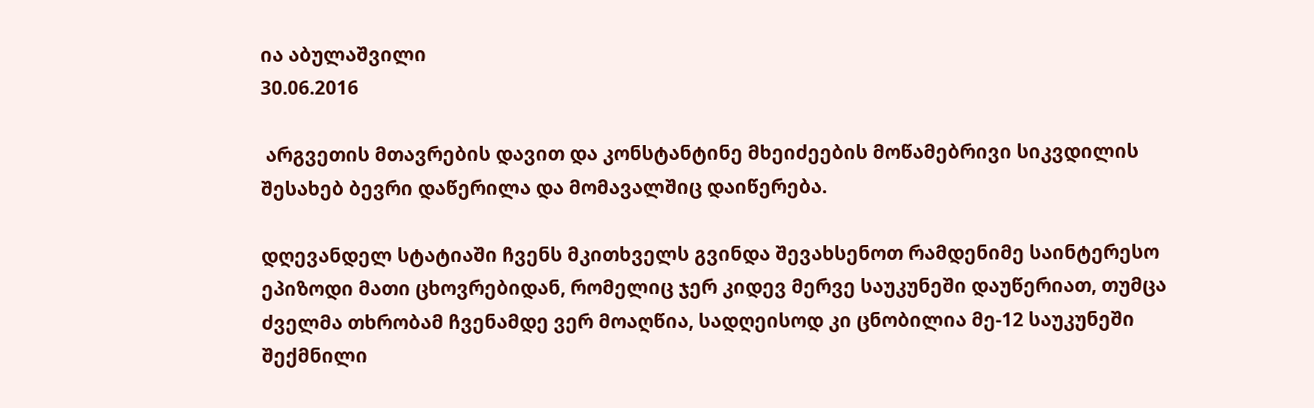ია აბულაშვილი
30.06.2016

 არგვეთის მთავრების დავით და კონსტანტინე მხეიძეების მოწამებრივი სიკვდილის შესახებ ბევრი დაწერილა და მომავალშიც დაიწერება.

დღევანდელ სტატიაში ჩვენს მკითხველს გვინდა შევახსენოთ რამდენიმე საინტერესო ეპიზოდი მათი ცხოვრებიდან, რომელიც ჯერ კიდევ მერვე საუკუნეში დაუწერიათ, თუმცა ძველმა თხრობამ ჩვენამდე ვერ მოაღწია, სადღეისოდ კი ცნობილია მე-12 საუკუნეში შექმნილი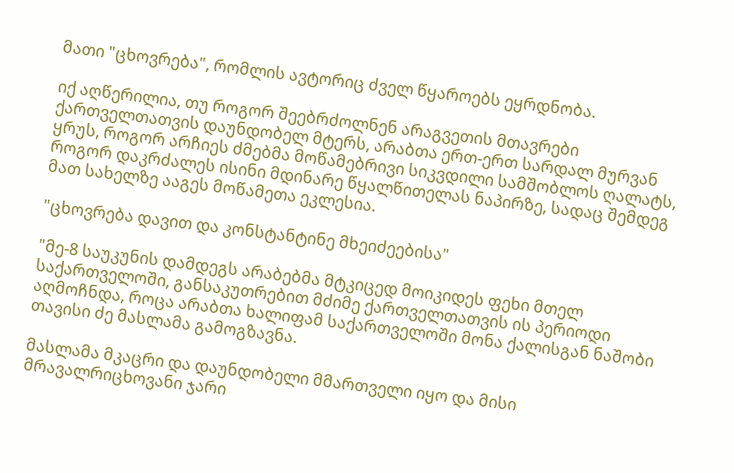მათი "ცხოვრება", რომლის ავტორიც ძველ წყაროებს ეყრდნობა.

იქ აღწერილია, თუ როგორ შეებრძოლნენ არაგვეთის მთავრები ქართველთათვის დაუნდობელ მტერს, არაბთა ერთ-ერთ სარდალ მურვან ყრუს, როგორ არჩიეს ძმებმა მოწამებრივი სიკვდილი სამშობლოს ღალატს, როგორ დაკრძალეს ისინი მდინარე წყალწითელას ნაპირზე, სადაც შემდეგ მათ სახელზე ააგეს მოწამეთა ეკლესია.

"ცხოვრება დავით და კონსტანტინე მხეიძეებისა"

"მე-8 საუკუნის დამდეგს არაბებმა მტკიცედ მოიკიდეს ფეხი მთელ საქართველოში, განსაკუთრებით მძიმე ქართველთათვის ის პერიოდი აღმოჩნდა, როცა არაბთა ხალიფამ საქართველოში მონა ქალისგან ნაშობი თავისი ძე მასლამა გამოგზავნა.

მასლამა მკაცრი და დაუნდობელი მმართველი იყო და მისი მრავალრიცხოვანი ჯარი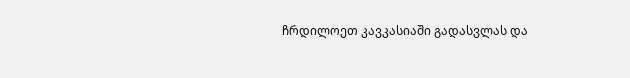ჩრდილოეთ კავკასიაში გადასვლას და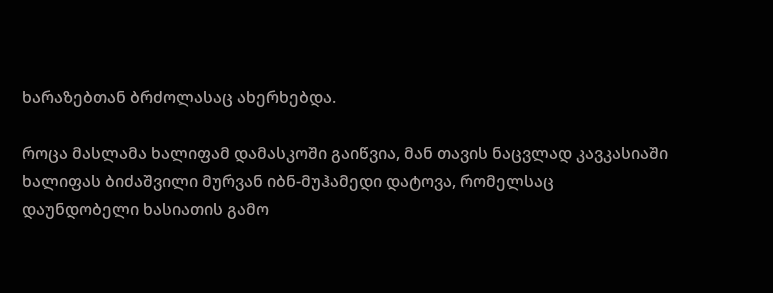ხარაზებთან ბრძოლასაც ახერხებდა.

როცა მასლამა ხალიფამ დამასკოში გაიწვია, მან თავის ნაცვლად კავკასიაში ხალიფას ბიძაშვილი მურვან იბნ-მუჰამედი დატოვა, რომელსაც დაუნდობელი ხასიათის გამო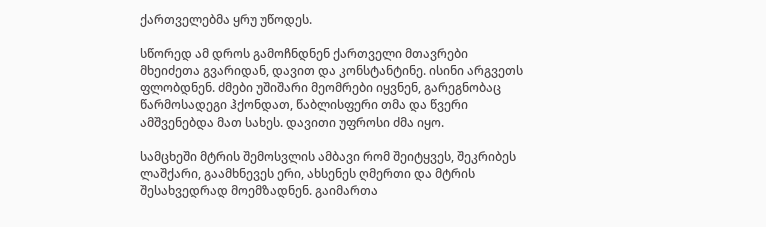ქართველებმა ყრუ უწოდეს.

სწორედ ამ დროს გამოჩნდნენ ქართველი მთავრები მხეიძეთა გვარიდან, დავით და კონსტანტინე. ისინი არგვეთს ფლობდნენ. ძმები უშიშარი მეომრები იყვნენ, გარეგნობაც წარმოსადეგი ჰქონდათ, წაბლისფერი თმა და წვერი ამშვენებდა მათ სახეს. დავითი უფროსი ძმა იყო.

სამცხეში მტრის შემოსვლის ამბავი რომ შეიტყვეს, შეკრიბეს ლაშქარი, გაამხნევეს ერი, ახსენეს ღმერთი და მტრის შესახვედრად მოემზადნენ. გაიმართა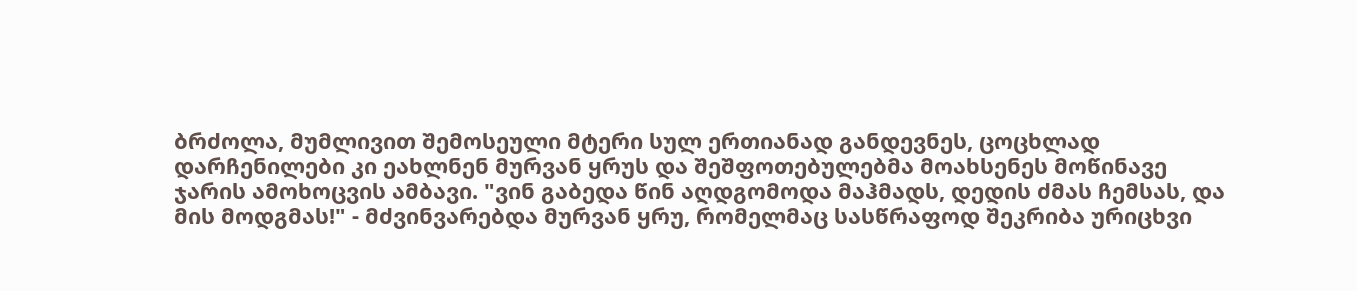ბრძოლა, მუმლივით შემოსეული მტერი სულ ერთიანად განდევნეს, ცოცხლად დარჩენილები კი ეახლნენ მურვან ყრუს და შეშფოთებულებმა მოახსენეს მოწინავე ჯარის ამოხოცვის ამბავი. "ვინ გაბედა წინ აღდგომოდა მაჰმადს, დედის ძმას ჩემსას, და მის მოდგმას!" - მძვინვარებდა მურვან ყრუ, რომელმაც სასწრაფოდ შეკრიბა ურიცხვი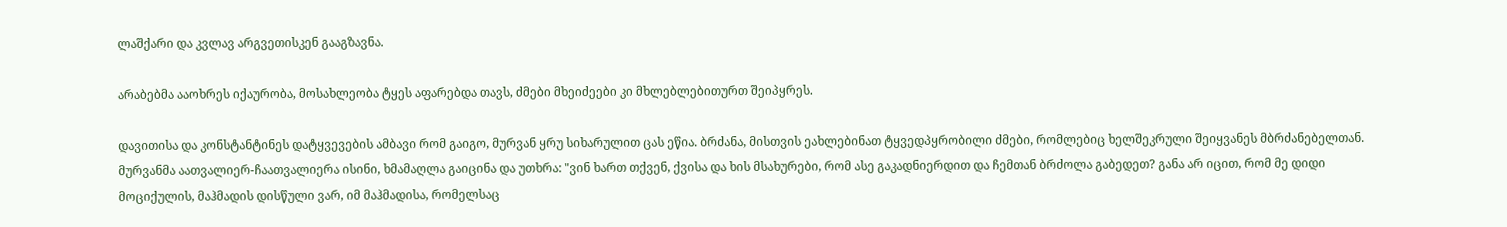ლაშქარი და კვლავ არგვეთისკენ გააგზავნა.

არაბებმა ააოხრეს იქაურობა, მოსახლეობა ტყეს აფარებდა თავს, ძმები მხეიძეები კი მხლებლებითურთ შეიპყრეს.

დავითისა და კონსტანტინეს დატყვევების ამბავი რომ გაიგო, მურვან ყრუ სიხარულით ცას ეწია. ბრძანა, მისთვის ეახლებინათ ტყვედპყრობილი ძმები, რომლებიც ხელშეკრული შეიყვანეს მბრძანებელთან. მურვანმა აათვალიერ-ჩაათვალიერა ისინი, ხმამაღლა გაიცინა და უთხრა: "ვინ ხართ თქვენ, ქვისა და ხის მსახურები, რომ ასე გაკადნიერდით და ჩემთან ბრძოლა გაბედეთ? განა არ იცით, რომ მე დიდი მოციქულის, მაჰმადის დისწული ვარ, იმ მაჰმადისა, რომელსაც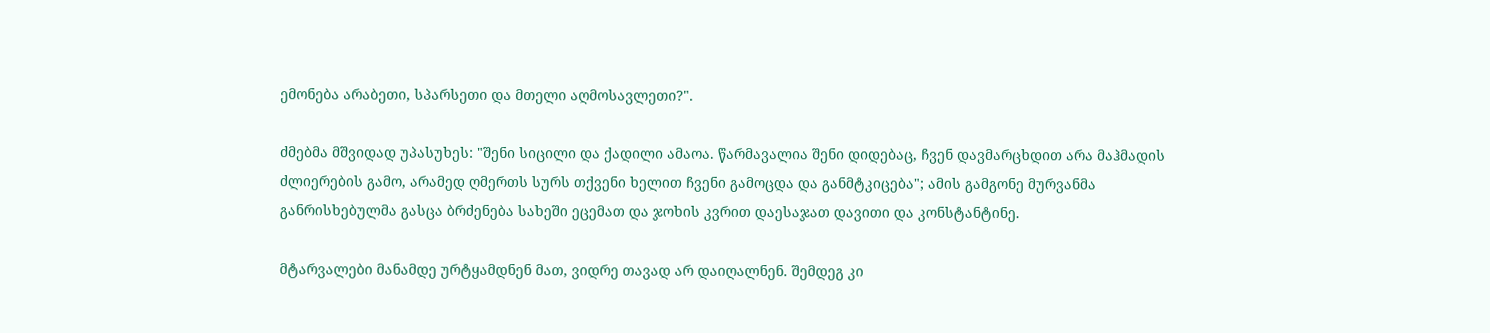ემონება არაბეთი, სპარსეთი და მთელი აღმოსავლეთი?".

ძმებმა მშვიდად უპასუხეს: "შენი სიცილი და ქადილი ამაოა. წარმავალია შენი დიდებაც, ჩვენ დავმარცხდით არა მაჰმადის ძლიერების გამო, არამედ ღმერთს სურს თქვენი ხელით ჩვენი გამოცდა და განმტკიცება"; ამის გამგონე მურვანმა განრისხებულმა გასცა ბრძენება სახეში ეცემათ და ჯოხის კვრით დაესაჯათ დავითი და კონსტანტინე.

მტარვალები მანამდე ურტყამდნენ მათ, ვიდრე თავად არ დაიღალნენ. შემდეგ კი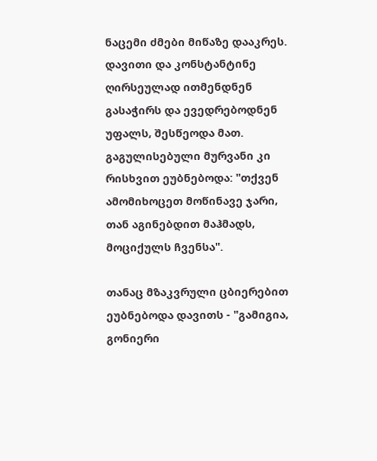ნაცემი ძმები მიწაზე დააკრეს. დავითი და კონსტანტინე ღირსეულად ითმენდნენ გასაჭირს და ევედრებოდნენ უფალს, შესწეოდა მათ. გაგულისებული მურვანი კი რისხვით ეუბნებოდა: "თქვენ ამომიხოცეთ მოწინავე ჯარი, თან აგინებდით მაჰმადს, მოციქულს ჩვენსა".

თანაც მზაკვრული ცბიერებით ეუბნებოდა დავითს - "გამიგია, გონიერი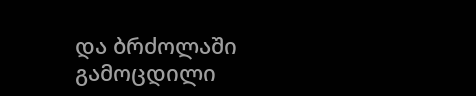და ბრძოლაში გამოცდილი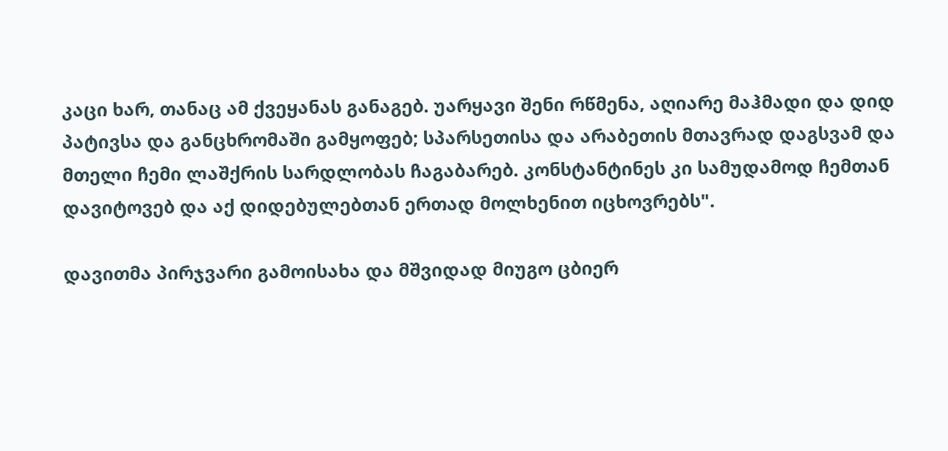კაცი ხარ, თანაც ამ ქვეყანას განაგებ. უარყავი შენი რწმენა, აღიარე მაჰმადი და დიდ პატივსა და განცხრომაში გამყოფებ; სპარსეთისა და არაბეთის მთავრად დაგსვამ და მთელი ჩემი ლაშქრის სარდლობას ჩაგაბარებ. კონსტანტინეს კი სამუდამოდ ჩემთან დავიტოვებ და აქ დიდებულებთან ერთად მოლხენით იცხოვრებს".

დავითმა პირჯვარი გამოისახა და მშვიდად მიუგო ცბიერ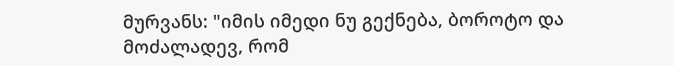მურვანს: "იმის იმედი ნუ გექნება, ბოროტო და მოძალადევ, რომ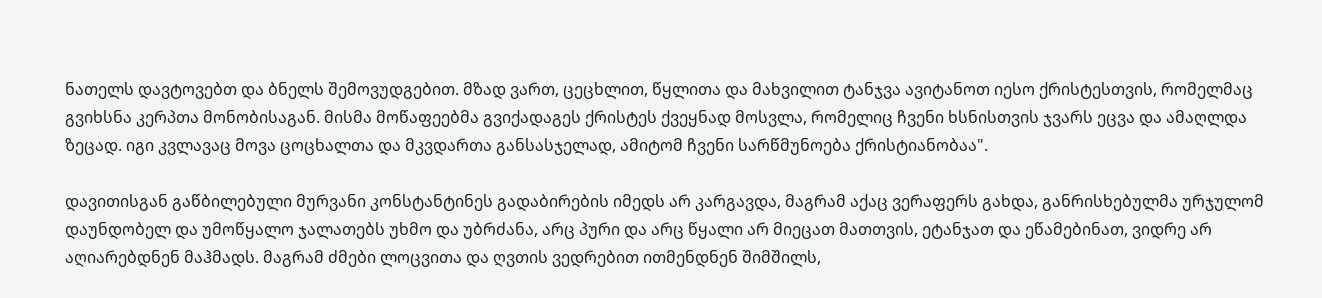ნათელს დავტოვებთ და ბნელს შემოვუდგებით. მზად ვართ, ცეცხლით, წყლითა და მახვილით ტანჯვა ავიტანოთ იესო ქრისტესთვის, რომელმაც გვიხსნა კერპთა მონობისაგან. მისმა მოწაფეებმა გვიქადაგეს ქრისტეს ქვეყნად მოსვლა, რომელიც ჩვენი ხსნისთვის ჯვარს ეცვა და ამაღლდა ზეცად. იგი კვლავაც მოვა ცოცხალთა და მკვდართა განსასჯელად, ამიტომ ჩვენი სარწმუნოება ქრისტიანობაა".

დავითისგან გაწბილებული მურვანი კონსტანტინეს გადაბირების იმედს არ კარგავდა, მაგრამ აქაც ვერაფერს გახდა, განრისხებულმა ურჯულომ დაუნდობელ და უმოწყალო ჯალათებს უხმო და უბრძანა, არც პური და არც წყალი არ მიეცათ მათთვის, ეტანჯათ და ეწამებინათ, ვიდრე არ აღიარებდნენ მაჰმადს. მაგრამ ძმები ლოცვითა და ღვთის ვედრებით ითმენდნენ შიმშილს,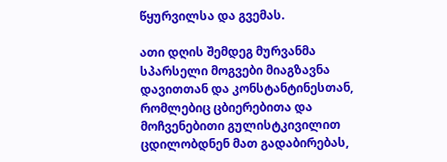წყურვილსა და გვემას.

ათი დღის შემდეგ მურვანმა სპარსელი მოგვები მიაგზავნა დავითთან და კონსტანტინესთან, რომლებიც ცბიერებითა და მოჩვენებითი გულისტკივილით ცდილობდნენ მათ გადაბირებას,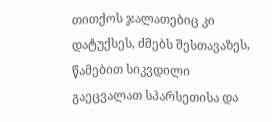თითქოს ჯალათებიც კი დატუქსეს, ძმებს შესთავაზეს, წამებით სიკვდილი გაეცვალათ სპარსეთისა და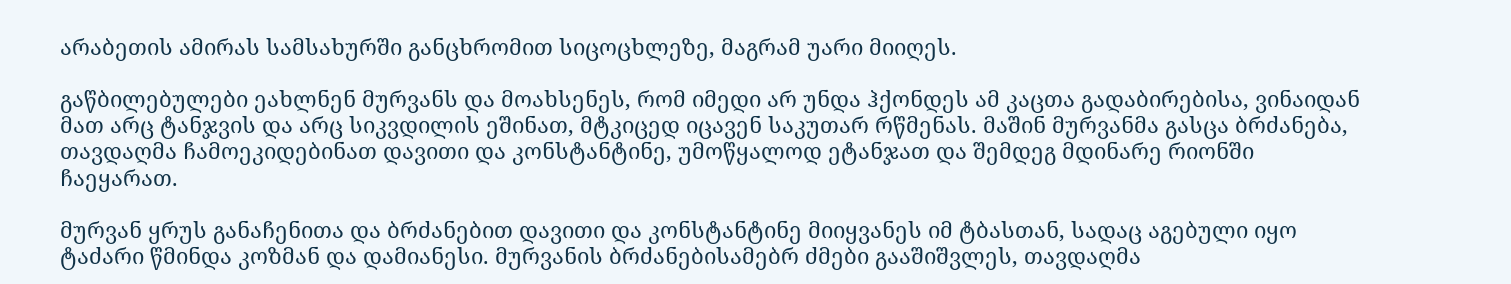არაბეთის ამირას სამსახურში განცხრომით სიცოცხლეზე, მაგრამ უარი მიიღეს.

გაწბილებულები ეახლნენ მურვანს და მოახსენეს, რომ იმედი არ უნდა ჰქონდეს ამ კაცთა გადაბირებისა, ვინაიდან მათ არც ტანჯვის და არც სიკვდილის ეშინათ, მტკიცედ იცავენ საკუთარ რწმენას. მაშინ მურვანმა გასცა ბრძანება, თავდაღმა ჩამოეკიდებინათ დავითი და კონსტანტინე, უმოწყალოდ ეტანჯათ და შემდეგ მდინარე რიონში ჩაეყარათ.

მურვან ყრუს განაჩენითა და ბრძანებით დავითი და კონსტანტინე მიიყვანეს იმ ტბასთან, სადაც აგებული იყო ტაძარი წმინდა კოზმან და დამიანესი. მურვანის ბრძანებისამებრ ძმები გააშიშვლეს, თავდაღმა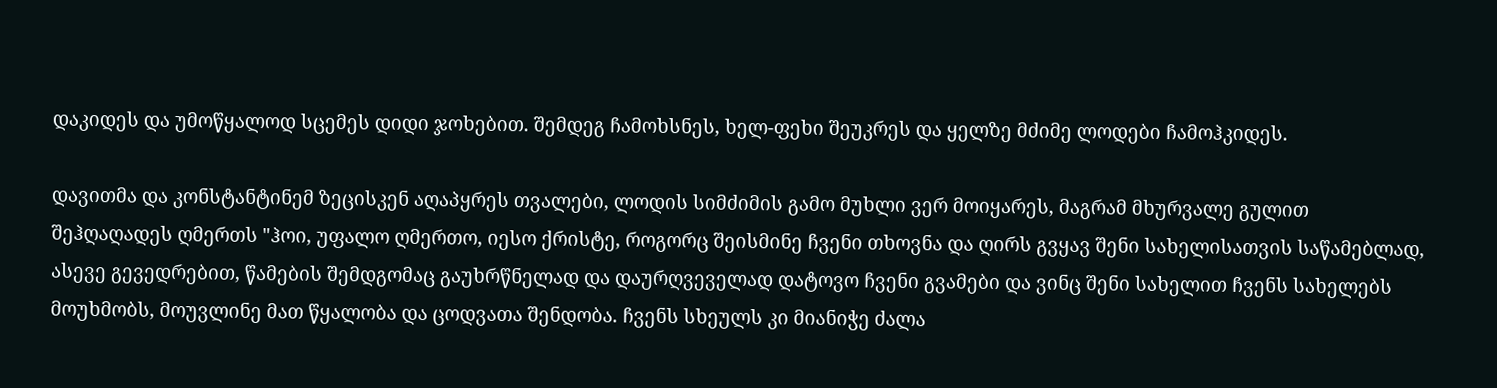დაკიდეს და უმოწყალოდ სცემეს დიდი ჯოხებით. შემდეგ ჩამოხსნეს, ხელ-ფეხი შეუკრეს და ყელზე მძიმე ლოდები ჩამოჰკიდეს.

დავითმა და კონსტანტინემ ზეცისკენ აღაპყრეს თვალები, ლოდის სიმძიმის გამო მუხლი ვერ მოიყარეს, მაგრამ მხურვალე გულით შეჰღაღადეს ღმერთს "ჰოი, უფალო ღმერთო, იესო ქრისტე, როგორც შეისმინე ჩვენი თხოვნა და ღირს გვყავ შენი სახელისათვის საწამებლად, ასევე გევედრებით, წამების შემდგომაც გაუხრწნელად და დაურღვეველად დატოვო ჩვენი გვამები და ვინც შენი სახელით ჩვენს სახელებს მოუხმობს, მოუვლინე მათ წყალობა და ცოდვათა შენდობა. ჩვენს სხეულს კი მიანიჭე ძალა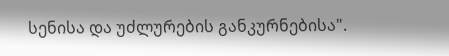სენისა და უძლურების განკურნებისა".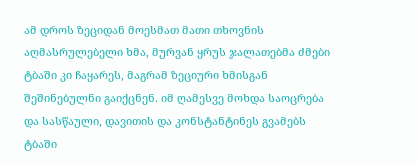ამ დროს ზეციდან მოესმათ მათი თხოვნის აღმასრულებელი ხმა, მურვან ყრუს ჯალათებმა ძმები ტბაში კი ჩაყარეს, მაგრამ ზეციური ხმისგან შეშინებულნი გაიქცნენ. იმ ღამესვე მოხდა საოცრება და სასწაული, დავითის და კონსტანტინეს გვამებს ტბაში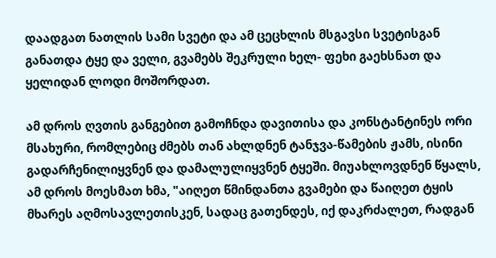დაადგათ ნათლის სამი სვეტი და ამ ცეცხლის მსგავსი სვეტისგან განათდა ტყე და ველი, გვამებს შეკრული ხელ- ფეხი გაეხსნათ და ყელიდან ლოდი მოშორდათ.

ამ დროს ღვთის განგებით გამოჩნდა დავითისა და კონსტანტინეს ორი მსახური, რომლებიც ძმებს თან ახლდნენ ტანჯვა-წამების ჟამს, ისინი გადარჩენილიყვნენ და დამალულიყვნენ ტყეში. მიუახლოვდნენ წყალს, ამ დროს მოესმათ ხმა, "აიღეთ წმინდანთა გვამები და წაიღეთ ტყის მხარეს აღმოსავლეთისკენ, სადაც გათენდეს, იქ დაკრძალეთ, რადგან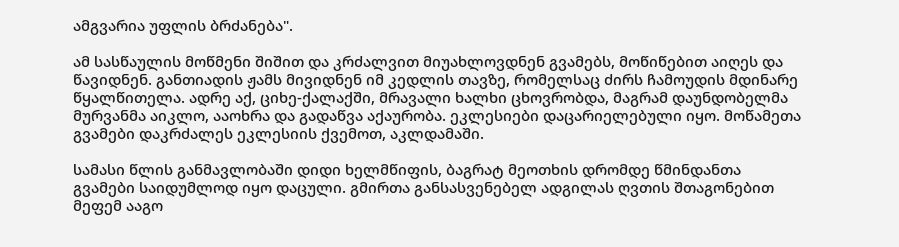ამგვარია უფლის ბრძანება".

ამ სასწაულის მოწმენი შიშით და კრძალვით მიუახლოვდნენ გვამებს, მოწიწებით აიღეს და წავიდნენ. განთიადის ჟამს მივიდნენ იმ კედლის თავზე, რომელსაც ძირს ჩამოუდის მდინარე წყალწითელა. ადრე აქ, ციხე-ქალაქში, მრავალი ხალხი ცხოვრობდა, მაგრამ დაუნდობელმა მურვანმა აიკლო, ააოხრა და გადაწვა აქაურობა. ეკლესიები დაცარიელებული იყო. მოწამეთა გვამები დაკრძალეს ეკლესიის ქვემოთ, აკლდამაში.

სამასი წლის განმავლობაში დიდი ხელმწიფის, ბაგრატ მეოთხის დრომდე წმინდანთა გვამები საიდუმლოდ იყო დაცული. გმირთა განსასვენებელ ადგილას ღვთის შთაგონებით მეფემ ააგო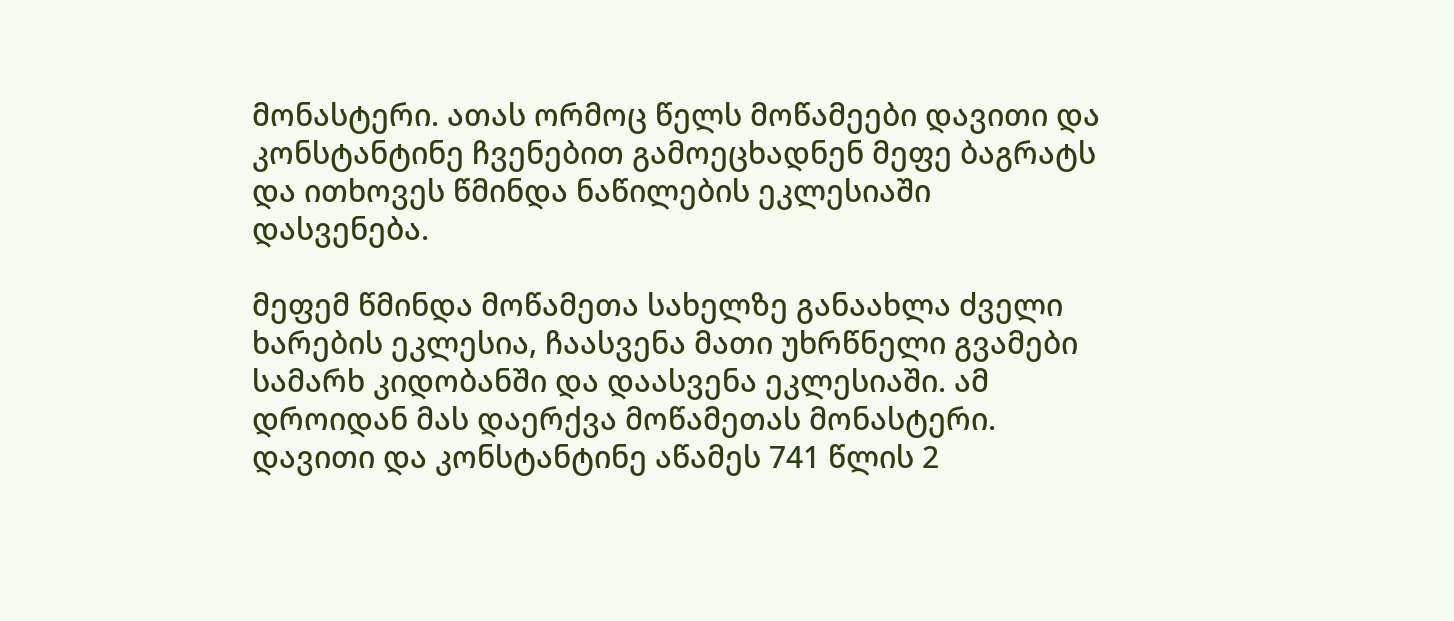მონასტერი. ათას ორმოც წელს მოწამეები დავითი და კონსტანტინე ჩვენებით გამოეცხადნენ მეფე ბაგრატს და ითხოვეს წმინდა ნაწილების ეკლესიაში დასვენება.

მეფემ წმინდა მოწამეთა სახელზე განაახლა ძველი ხარების ეკლესია, ჩაასვენა მათი უხრწნელი გვამები სამარხ კიდობანში და დაასვენა ეკლესიაში. ამ დროიდან მას დაერქვა მოწამეთას მონასტერი. დავითი და კონსტანტინე აწამეს 741 წლის 2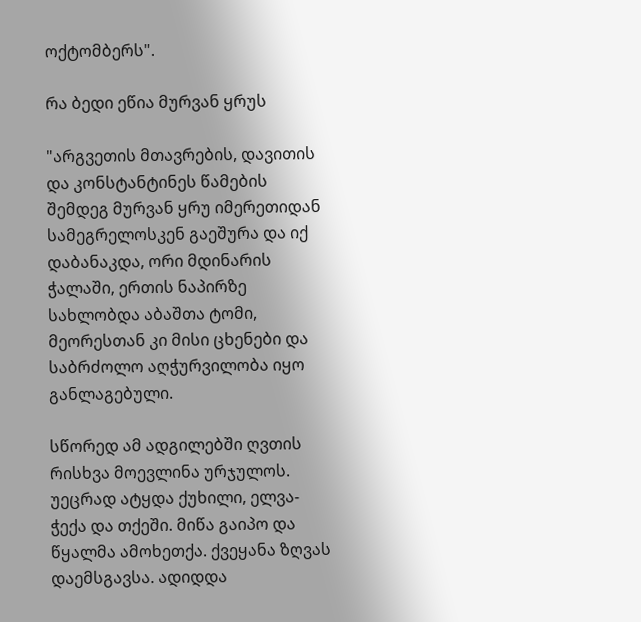ოქტომბერს".

რა ბედი ეწია მურვან ყრუს

"არგვეთის მთავრების, დავითის და კონსტანტინეს წამების შემდეგ მურვან ყრუ იმერეთიდან სამეგრელოსკენ გაეშურა და იქ დაბანაკდა, ორი მდინარის ჭალაში, ერთის ნაპირზე სახლობდა აბაშთა ტომი, მეორესთან კი მისი ცხენები და საბრძოლო აღჭურვილობა იყო განლაგებული.

სწორედ ამ ადგილებში ღვთის რისხვა მოევლინა ურჯულოს. უეცრად ატყდა ქუხილი, ელვა- ჭექა და თქეში. მიწა გაიპო და წყალმა ამოხეთქა. ქვეყანა ზღვას დაემსგავსა. ადიდდა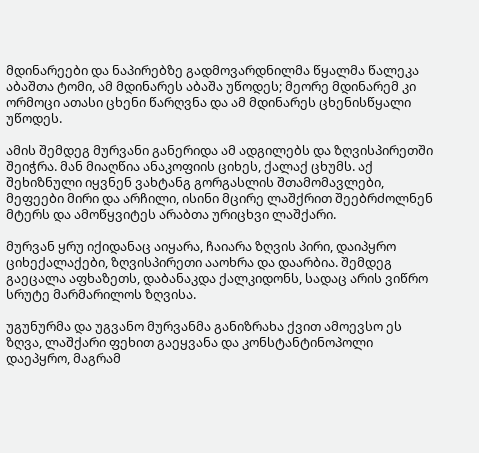მდინარეები და ნაპირებზე გადმოვარდნილმა წყალმა წალეკა აბაშთა ტომი, ამ მდინარეს აბაშა უწოდეს; მეორე მდინარემ კი ორმოცი ათასი ცხენი წარღვნა და ამ მდინარეს ცხენისწყალი უწოდეს.

ამის შემდეგ მურვანი განერიდა ამ ადგილებს და ზღვისპირეთში შეიჭრა. მან მიაღწია ანაკოფიის ციხეს, ქალაქ ცხუმს. აქ შეხიზნული იყვნენ ვახტანგ გორგასლის შთამომავლები, მეფეები მირი და არჩილი, ისინი მცირე ლაშქრით შეებრძოლნენ მტერს და ამოწყვიტეს არაბთა ურიცხვი ლაშქარი.

მურვან ყრუ იქიდანაც აიყარა, ჩაიარა ზღვის პირი, დაიპყრო ციხექალაქები, ზღვისპირეთი ააოხრა და დაარბია. შემდეგ გაეცალა აფხაზეთს, დაბანაკდა ქალკიდონს, სადაც არის ვიწრო სრუტე მარმარილოს ზღვისა.

უგუნურმა და უგვანო მურვანმა განიზრახა ქვით ამოევსო ეს ზღვა, ლაშქარი ფეხით გაეყვანა და კონსტანტინოპოლი დაეპყრო, მაგრამ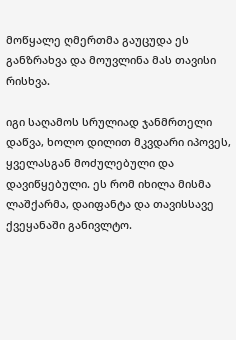მოწყალე ღმერთმა გაუცუდა ეს განზრახვა და მოუვლინა მას თავისი რისხვა.

იგი საღამოს სრულიად ჯანმრთელი დაწვა, ხოლო დილით მკვდარი იპოვეს, ყველასგან მოძულებული და დავიწყებული. ეს რომ იხილა მისმა ლაშქარმა, დაიფანტა და თავისსავე ქვეყანაში განივლტო.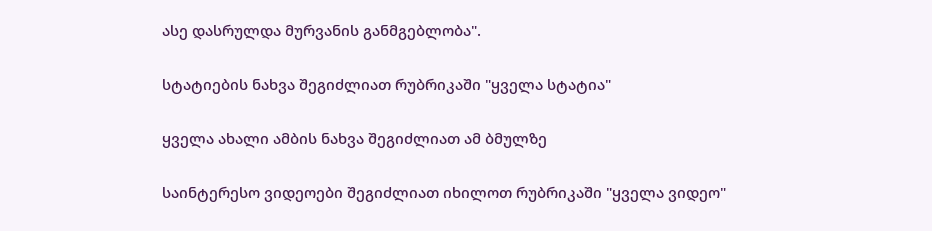ასე დასრულდა მურვანის განმგებლობა".

სტატიების ნახვა შეგიძლიათ რუბრიკაში "ყველა სტატია"

ყველა ახალი ამბის ნახვა შეგიძლიათ ამ ბმულზე

საინტერესო ვიდეოები შეგიძლიათ იხილოთ რუბრიკაში "ყველა ვიდეო"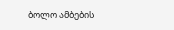ბოლო ამბების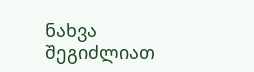ნახვა შეგიძლიათ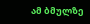ამ ბმულზე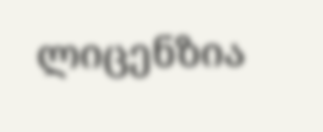ლიცენზია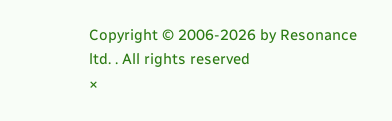Copyright © 2006-2026 by Resonance ltd. . All rights reserved
×